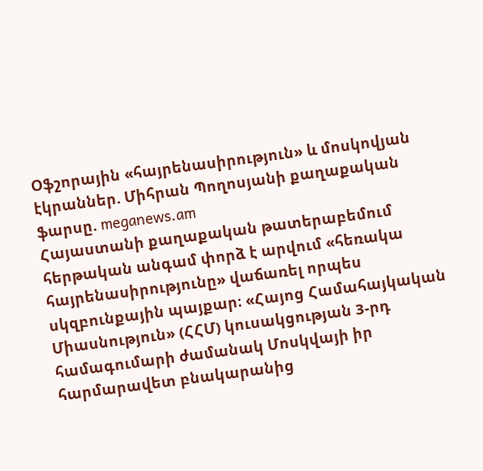Օֆշորային «հայրենասիրություն» և մոսկովյան էկրաններ. Միհրան Պողոսյանի քաղաքական ֆարսը. meganews.am
Հայաստանի քաղաքական թատերաբեմում հերթական անգամ փորձ է արվում «հեռակա հայրենասիրությունը» վաճառել որպես սկզբունքային պայքար։ «Հայոց Համահայկական Միասնություն» (ՀՀՄ) կուսակցության 3-րդ համագումարի ժամանակ Մոսկվայի իր հարմարավետ բնակարանից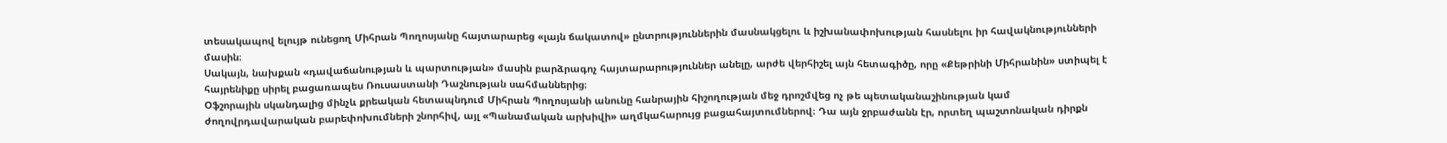տեսակապով ելույթ ունեցող Միհրան Պողոսյանը հայտարարեց «լայն ճակատով» ընտրություններին մասնակցելու և իշխանափոխության հասնելու իր հավակնությունների մասին։
Սակայն, նախքան «դավաճանության և պարտության» մասին բարձրագոչ հայտարարություններ անելը, արժե վերհիշել այն հետագիծը, որը «Քեթրինի Միհրանին» ստիպել է հայրենիքը սիրել բացառապես Ռուսաստանի Դաշնության սահմաններից։
Օֆշորային սկանդալից մինչև քրեական հետապնդում Միհրան Պողոսյանի անունը հանրային հիշողության մեջ դրոշմվեց ոչ թե պետականաշինության կամ ժողովրդավարական բարեփոխումների շնորհիվ, այլ «Պանամական արխիվի» աղմկահարույց բացահայտումներով։ Դա այն ջրբաժանն էր, որտեղ պաշտոնական դիրքն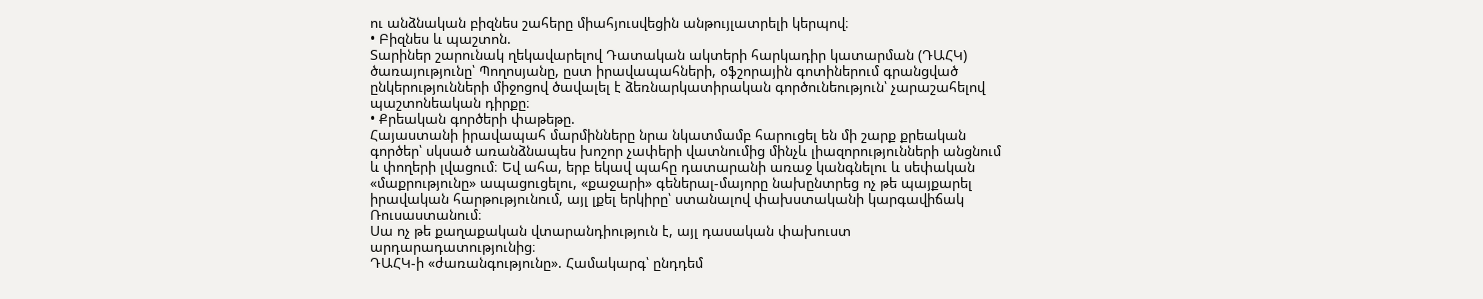ու անձնական բիզնես շահերը միահյուսվեցին անթույլատրելի կերպով։
• Բիզնես և պաշտոն.
Տարիներ շարունակ ղեկավարելով Դատական ակտերի հարկադիր կատարման (ԴԱՀԿ) ծառայությունը՝ Պողոսյանը, ըստ իրավապահների, օֆշորային գոտիներում գրանցված ընկերությունների միջոցով ծավալել է ձեռնարկատիրական գործունեություն՝ չարաշահելով պաշտոնեական դիրքը։
• Քրեական գործերի փաթեթը.
Հայաստանի իրավապահ մարմինները նրա նկատմամբ հարուցել են մի շարք քրեական գործեր՝ սկսած առանձնապես խոշոր չափերի վատնումից մինչև լիազորությունների անցնում և փողերի լվացում։ Եվ ահա, երբ եկավ պահը դատարանի առաջ կանգնելու և սեփական «մաքրությունը» ապացուցելու, «քաջարի» գեներալ-մայորը նախընտրեց ոչ թե պայքարել իրավական հարթությունում, այլ լքել երկիրը՝ ստանալով փախստականի կարգավիճակ Ռուսաստանում։
Սա ոչ թե քաղաքական վտարանդիություն է, այլ դասական փախուստ արդարադատությունից։
ԴԱՀԿ-ի «ժառանգությունը». Համակարգ՝ ընդդեմ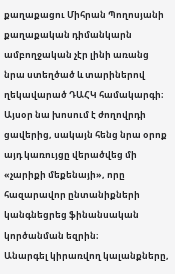քաղաքացու Միհրան Պողոսյանի քաղաքական դիմանկարն ամբողջական չէր լինի առանց նրա ստեղծած և տարիներով ղեկավարած ԴԱՀԿ համակարգի։ Այսօր նա խոսում է ժողովրդի ցավերից, սակայն հենց նրա օրոք այդ կառույցը վերածվեց մի «չարիքի մեքենայի», որը հազարավոր ընտանիքների կանգնեցրեց ֆինանսական կործանման եզրին։
Անարգել կիրառվող կալանքները,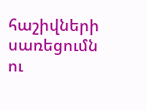հաշիվների սառեցումն ու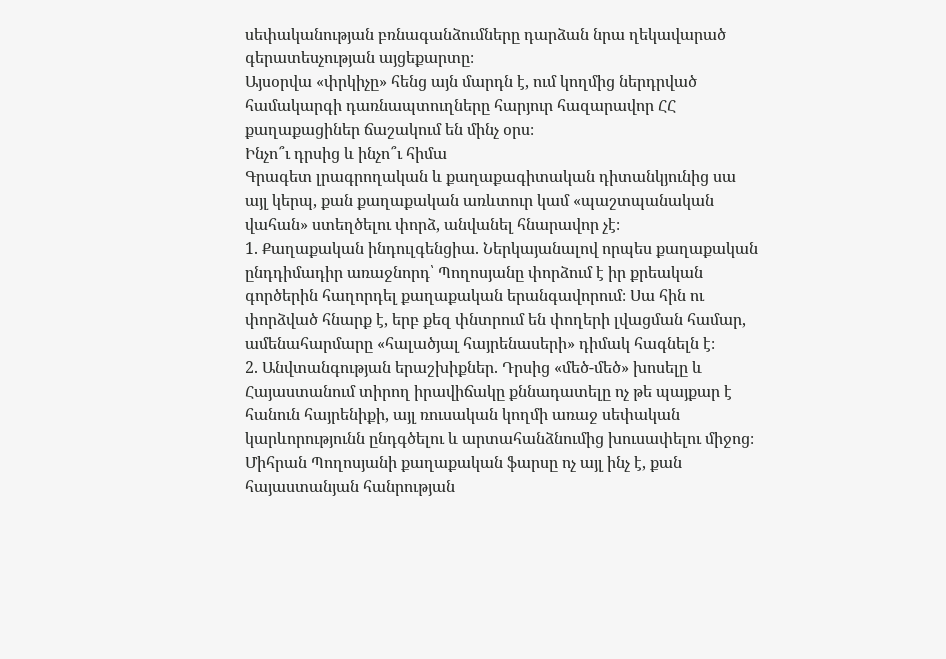սեփականության բռնագանձումները դարձան նրա ղեկավարած գերատեսչության այցեքարտը։
Այսօրվա «փրկիչը» հենց այն մարդն է, ում կողմից ներդրված համակարգի դառնապտուղները հարյուր հազարավոր ՀՀ քաղաքացիներ ճաշակում են մինչ օրս։
Ինչո՞ւ դրսից և ինչո՞ւ հիմա
Գրագետ լրագրողական և քաղաքագիտական դիտանկյունից սա այլ կերպ, քան քաղաքական առևտուր կամ «պաշտպանական վահան» ստեղծելու փորձ, անվանել հնարավոր չէ։
1. Քաղաքական ինդուլգենցիա. Ներկայանալով որպես քաղաքական ընդդիմադիր առաջնորդ՝ Պողոսյանը փորձում է իր քրեական գործերին հաղորդել քաղաքական երանգավորում։ Սա հին ու փորձված հնարք է, երբ քեզ փնտրում են փողերի լվացման համար, ամենահարմարը «հալածյալ հայրենասերի» դիմակ հագնելն է։
2. Անվտանգության երաշխիքներ. Դրսից «մեծ-մեծ» խոսելը և Հայաստանում տիրող իրավիճակը քննադատելը ոչ թե պայքար է հանուն հայրենիքի, այլ ռուսական կողմի առաջ սեփական կարևորությունն ընդգծելու և արտահանձնումից խուսափելու միջոց։
Միհրան Պողոսյանի քաղաքական ֆարսը ոչ այլ ինչ է, քան հայաստանյան հանրության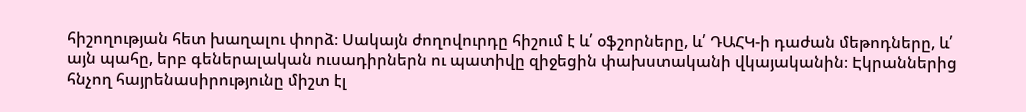հիշողության հետ խաղալու փորձ։ Սակայն ժողովուրդը հիշում է և՛ օֆշորները, և՛ ԴԱՀԿ-ի դաժան մեթոդները, և՛ այն պահը, երբ գեներալական ուսադիրներն ու պատիվը զիջեցին փախստականի վկայականին։ Էկրաններից հնչող հայրենասիրությունը միշտ էլ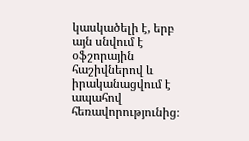կասկածելի է, երբ այն սնվում է օֆշորային հաշիվներով և իրականացվում է ապահով հեռավորությունից։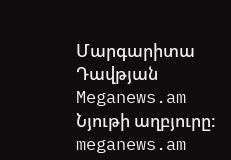Մարգարիտա Դավթյան Meganews.am
Նյութի աղբյուրը: meganews.am